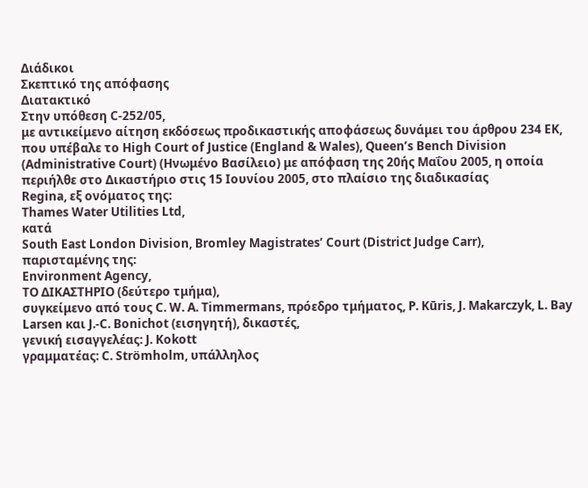Διάδικοι
Σκεπτικό της απόφασης
Διατακτικό
Στην υπόθεση C-252/05,
με αντικείμενο αίτηση εκδόσεως προδικαστικής αποφάσεως δυνάμει του άρθρου 234 ΕΚ, που υπέβαλε το High Court of Justice (England & Wales), Queen’s Bench Division (Administrative Court) (Ηνωμένο Βασίλειο) με απόφαση της 20ής Μαΐου 2005, η οποία περιήλθε στο Δικαστήριο στις 15 Ιουνίου 2005, στο πλαίσιο της διαδικασίας
Regina, εξ ονόματος της:
Thames Water Utilities Ltd,
κατά
South East London Division, Bromley Magistrates’ Court (District Judge Carr),
παρισταμένης της:
Environment Agency,
ΤΟ ΔΙΚΑΣΤΗΡΙΟ (δεύτερο τμήμα),
συγκείμενο από τους C. W. A. Timmermans, πρόεδρο τμήματος, P. Kūris, J. Makarczyk, L. Bay Larsen και J.‑C. Bonichot (εισηγητή), δικαστές,
γενική εισαγγελέας: J. Kokott
γραμματέας: C. Strömholm, υπάλληλος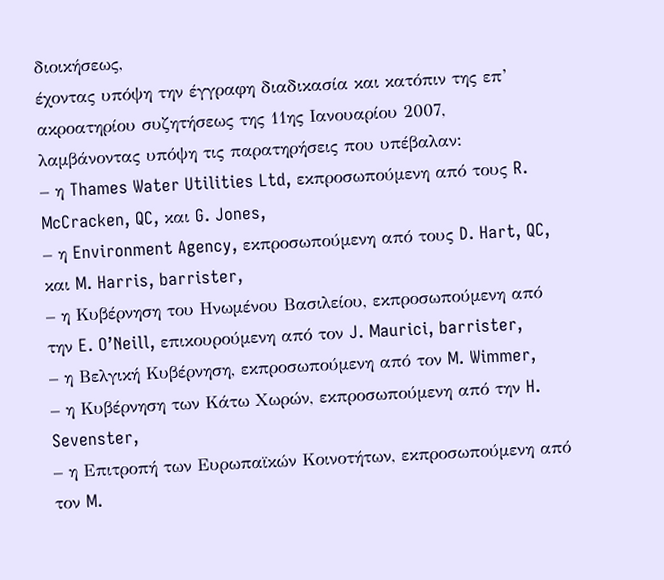διοικήσεως,
έχοντας υπόψη την έγγραφη διαδικασία και κατόπιν της επ’ ακροατηρίου συζητήσεως της 11ης Ιανουαρίου 2007,
λαμβάνοντας υπόψη τις παρατηρήσεις που υπέβαλαν:
– η Thames Water Utilities Ltd, εκπροσωπούμενη από τους R. McCracken, QC, και G. Jones,
– η Environment Agency, εκπροσωπούμενη από τους D. Hart, QC, και M. Harris, barrister,
– η Κυβέρνηση του Ηνωμένου Βασιλείου, εκπροσωπούμενη από την E. O’Neill, επικουρούμενη από τον J. Maurici, barrister,
– η Βελγική Κυβέρνηση, εκπροσωπούμενη από τον M. Wimmer,
– η Κυβέρνηση των Κάτω Χωρών, εκπροσωπούμενη από την H. Sevenster,
– η Επιτροπή των Ευρωπαϊκών Κοινοτήτων, εκπροσωπούμενη από τον M.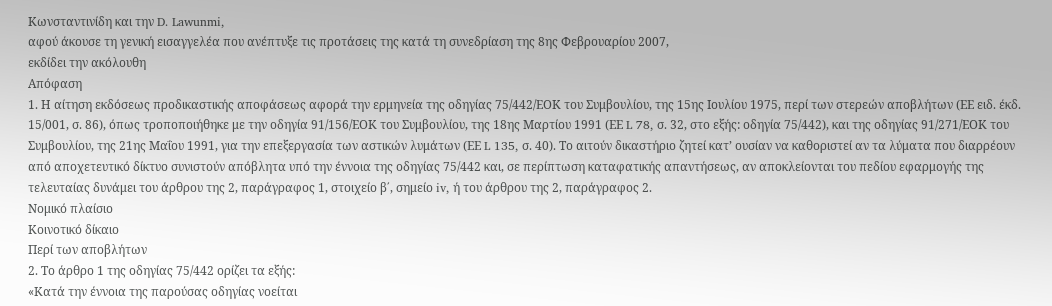Κωνσταντινίδη και την D. Lawunmi,
αφού άκουσε τη γενική εισαγγελέα που ανέπτυξε τις προτάσεις της κατά τη συνεδρίαση της 8ης Φεβρουαρίου 2007,
εκδίδει την ακόλουθη
Απόφαση
1. Η αίτηση εκδόσεως προδικαστικής αποφάσεως αφορά την ερμηνεία της οδηγίας 75/442/ΕΟΚ του Συμβουλίου, της 15ης Ιουλίου 1975, περί των στερεών αποβλήτων (ΕΕ ειδ. έκδ. 15/001, σ. 86), όπως τροποποιήθηκε με την οδηγία 91/156/ΕΟΚ του Συμβουλίου, της 18ης Μαρτίου 1991 (ΕΕ L 78, σ. 32, στο εξής: οδηγία 75/442), και της οδηγίας 91/271/ΕΟΚ του Συμβουλίου, της 21ης Μαΐου 1991, για την επεξεργασία των αστικών λυμάτων (ΕΕ L 135, σ. 40). Το αιτούν δικαστήριο ζητεί κατ’ ουσίαν να καθοριστεί αν τα λύματα που διαρρέουν από αποχετευτικό δίκτυο συνιστούν απόβλητα υπό την έννοια της οδηγίας 75/442 και, σε περίπτωση καταφατικής απαντήσεως, αν αποκλείονται του πεδίου εφαρμογής της τελευταίας δυνάμει του άρθρου της 2, παράγραφος 1, στοιχείο β΄, σημείο iv, ή του άρθρου της 2, παράγραφος 2.
Νομικό πλαίσιο
Κοινοτικό δίκαιο
Περί των αποβλήτων
2. Το άρθρο 1 της οδηγίας 75/442 ορίζει τα εξής:
«Κατά την έννοια της παρούσας οδηγίας νοείται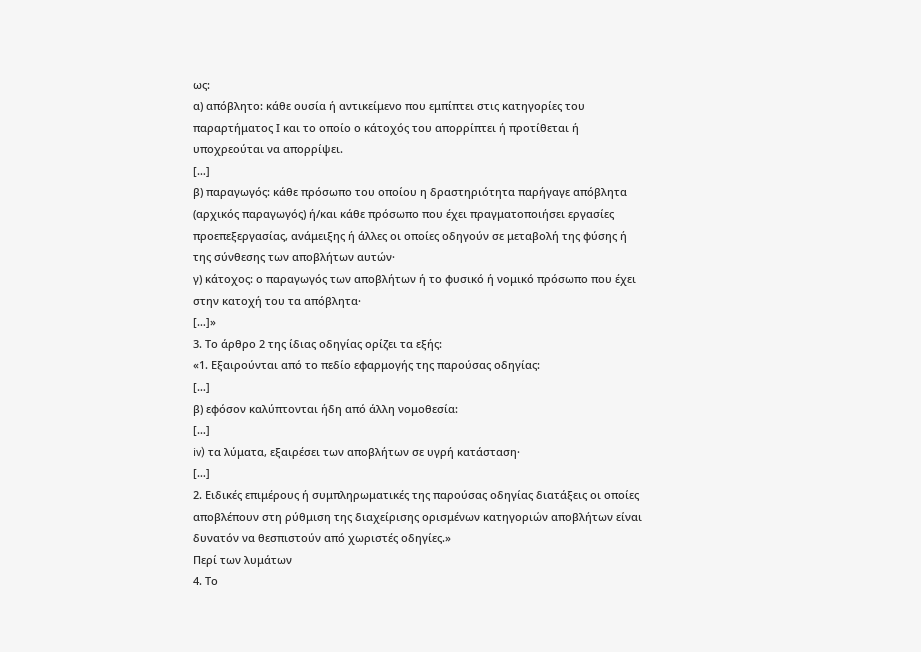ως:
α) απόβλητο: κάθε ουσία ή αντικείμενο που εμπίπτει στις κατηγορίες του παραρτήματος Ι και το οποίο ο κάτοχός του απορρίπτει ή προτίθεται ή υποχρεούται να απορρίψει.
[…]
β) παραγωγός: κάθε πρόσωπο του οποίου η δραστηριότητα παρήγαγε απόβλητα (αρχικός παραγωγός) ή/και κάθε πρόσωπο που έχει πραγματοποιήσει εργασίες προεπεξεργασίας, ανάμειξης ή άλλες οι οποίες οδηγούν σε μεταβολή της φύσης ή της σύνθεσης των αποβλήτων αυτών·
γ) κάτοχος: ο παραγωγός των αποβλήτων ή το φυσικό ή νομικό πρόσωπο που έχει στην κατοχή του τα απόβλητα·
[…]»
3. Το άρθρο 2 της ίδιας οδηγίας ορίζει τα εξής:
«1. Εξαιρούνται από το πεδίο εφαρμογής της παρούσας οδηγίας:
[…]
β) εφόσον καλύπτονται ήδη από άλλη νομοθεσία:
[…]
iv) τα λύματα, εξαιρέσει των αποβλήτων σε υγρή κατάσταση·
[…]
2. Ειδικές επιμέρους ή συμπληρωματικές της παρούσας οδηγίας διατάξεις οι οποίες αποβλέπουν στη ρύθμιση της διαχείρισης ορισμένων κατηγοριών αποβλήτων είναι δυνατόν να θεσπιστούν από χωριστές οδηγίες.»
Περί των λυμάτων
4. Το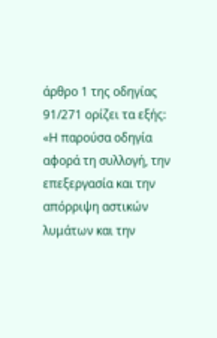άρθρο 1 της οδηγίας 91/271 ορίζει τα εξής:
«Η παρούσα οδηγία αφορά τη συλλογή, την επεξεργασία και την απόρριψη αστικών λυμάτων και την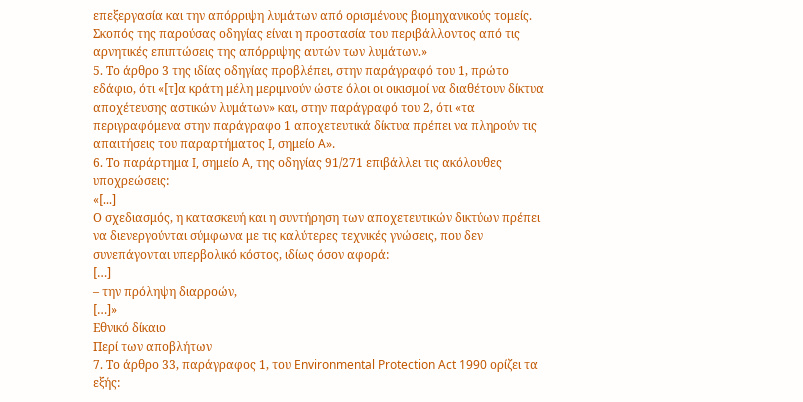επεξεργασία και την απόρριψη λυμάτων από ορισμένους βιομηχανικούς τομείς.
Σκοπός της παρούσας οδηγίας είναι η προστασία του περιβάλλοντος από τις αρνητικές επιπτώσεις της απόρριψης αυτών των λυμάτων.»
5. Το άρθρο 3 της ιδίας οδηγίας προβλέπει, στην παράγραφό του 1, πρώτο εδάφιο, ότι «[τ]α κράτη μέλη μεριμνούν ώστε όλοι οι οικισμοί να διαθέτουν δίκτυα αποχέτευσης αστικών λυμάτων» και, στην παράγραφό του 2, ότι «τα περιγραφόμενα στην παράγραφο 1 αποχετευτικά δίκτυα πρέπει να πληρούν τις απαιτήσεις του παραρτήματος I, σημείο A».
6. Το παράρτημα I, σημείο A, της οδηγίας 91/271 επιβάλλει τις ακόλουθες υποχρεώσεις:
«[...]
Ο σχεδιασμός, η κατασκευή και η συντήρηση των αποχετευτικών δικτύων πρέπει να διενεργούνται σύμφωνα με τις καλύτερες τεχνικές γνώσεις, που δεν συνεπάγονται υπερβολικό κόστος, ιδίως όσον αφορά:
[…]
– την πρόληψη διαρροών,
[…]»
Εθνικό δίκαιο
Περί των αποβλήτων
7. Το άρθρο 33, παράγραφος 1, του Environmental Protection Act 1990 ορίζει τα εξής: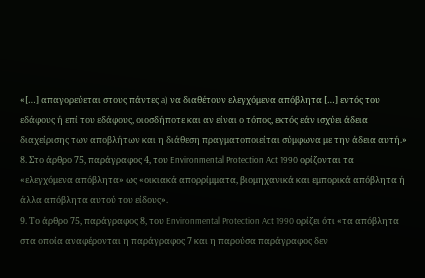«[…] απαγορεύεται στους πάντες a) να διαθέτουν ελεγχόμενα απόβλητα […] εντός του εδάφους ή επί του εδάφους, οιοσδήποτε και αν είναι ο τόπος, εκτός εάν ισχύει άδεια διαχείρισης των αποβλήτων και η διάθεση πραγματοποιείται σύμφωνα με την άδεια αυτή.»
8. Στο άρθρο 75, παράγραφος 4, του Environmental Protection Act 1990 ορίζονται τα «ελεγχόμενα απόβλητα» ως «οικιακά απορρίμματα, βιομηχανικά και εμπορικά απόβλητα ή άλλα απόβλητα αυτού του είδους».
9. Το άρθρο 75, παράγραφος 8, του Environmental Protection Act 1990 ορίζει ότι «τα απόβλητα στα οποία αναφέρονται η παράγραφος 7 και η παρούσα παράγραφος δεν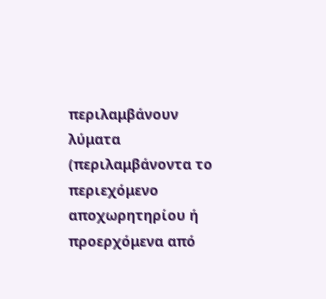περιλαμβάνουν λύματα (περιλαμβάνοντα το περιεχόμενο αποχωρητηρίου ή προερχόμενα από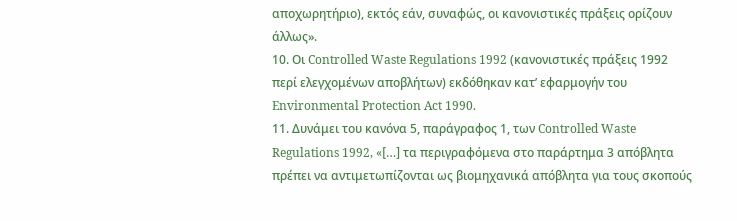αποχωρητήριο), εκτός εάν, συναφώς, οι κανονιστικές πράξεις ορίζουν άλλως».
10. Οι Controlled Waste Regulations 1992 (κανονιστικές πράξεις 1992 περί ελεγχομένων αποβλήτων) εκδόθηκαν κατ’ εφαρμογήν του Environmental Protection Act 1990.
11. Δυνάμει του κανόνα 5, παράγραφος 1, των Controlled Waste Regulations 1992, «[…] τα περιγραφόμενα στο παράρτημα 3 απόβλητα πρέπει να αντιμετωπίζονται ως βιομηχανικά απόβλητα για τους σκοπούς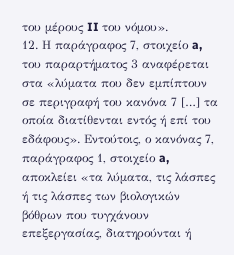του μέρους II του νόμου».
12. Η παράγραφος 7, στοιχείο a, του παραρτήματος 3 αναφέρεται στα «λύματα που δεν εμπίπτουν σε περιγραφή του κανόνα 7 […] τα οποία διατίθενται εντός ή επί του εδάφους». Εντούτοις, ο κανόνας 7, παράγραφος 1, στοιχείο a, αποκλείει «τα λύματα, τις λάσπες ή τις λάσπες των βιολογικών βόθρων που τυγχάνουν επεξεργασίας, διατηρούνται ή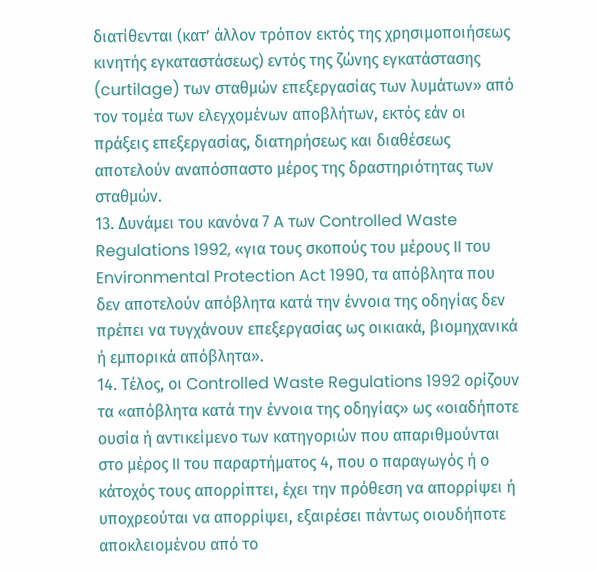διατίθενται (κατ’ άλλον τρόπον εκτός της χρησιμοποιήσεως κινητής εγκαταστάσεως) εντός της ζώνης εγκατάστασης (curtilage) των σταθμών επεξεργασίας των λυμάτων» από τον τομέα των ελεγχομένων αποβλήτων, εκτός εάν οι πράξεις επεξεργασίας, διατηρήσεως και διαθέσεως αποτελούν αναπόσπαστο μέρος της δραστηριότητας των σταθμών.
13. Δυνάμει του κανόνα 7 A των Controlled Waste Regulations 1992, «για τους σκοπούς του μέρους II του Environmental Protection Act 1990, τα απόβλητα που δεν αποτελούν απόβλητα κατά την έννοια της οδηγίας δεν πρέπει να τυγχάνουν επεξεργασίας ως οικιακά, βιομηχανικά ή εμπορικά απόβλητα».
14. Τέλος, οι Controlled Waste Regulations 1992 ορίζουν τα «απόβλητα κατά την έννοια της οδηγίας» ως «οιαδήποτε ουσία ή αντικείμενο των κατηγοριών που απαριθμούνται στο μέρος II του παραρτήματος 4, που ο παραγωγός ή ο κάτοχός τους απορρίπτει, έχει την πρόθεση να απορρίψει ή υποχρεούται να απορρίψει, εξαιρέσει πάντως οιουδήποτε αποκλειομένου από το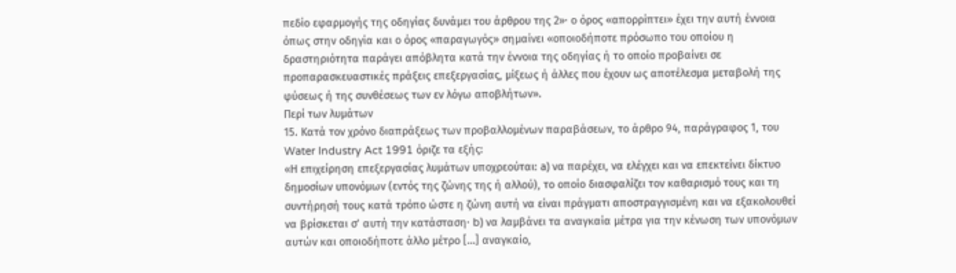πεδίο εφαρμογής της οδηγίας δυνάμει του άρθρου της 2»· ο όρος «απορρίπτει» έχει την αυτή έννοια όπως στην οδηγία και ο όρος «παραγωγός» σημαίνει «οποιοδήποτε πρόσωπο του οποίου η δραστηριότητα παράγει απόβλητα κατά την έννοια της οδηγίας ή το οποίο προβαίνει σε προπαρασκευαστικές πράξεις επεξεργασίας, μίξεως ή άλλες που έχουν ως αποτέλεσμα μεταβολή της φύσεως ή της συνθέσεως των εν λόγω αποβλήτων».
Περί των λυμάτων
15. Κατά τον χρόνο διαπράξεως των προβαλλομένων παραβάσεων, το άρθρο 94, παράγραφος 1, του Water Industry Act 1991 όριζε τα εξής:
«Η επιχείρηση επεξεργασίας λυμάτων υποχρεούται: a) να παρέχει, να ελέγχει και να επεκτείνει δίκτυο δημοσίων υπονόμων (εντός της ζώνης της ή αλλού), το οποίο διασφαλίζει τον καθαρισμό τους και τη συντήρησή τους κατά τρόπο ώστε η ζώνη αυτή να είναι πράγματι αποστραγγισμένη και να εξακολουθεί να βρίσκεται σ’ αυτή την κατάσταση· b) να λαμβάνει τα αναγκαία μέτρα για την κένωση των υπονόμων αυτών και οποιοδήποτε άλλο μέτρο […] αναγκαίο,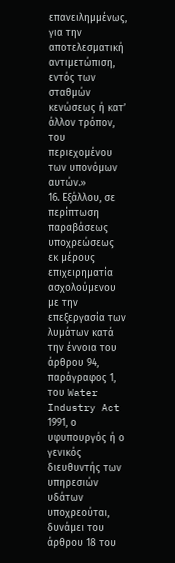επανειλημμένως, για την αποτελεσματική αντιμετώπιση, εντός των σταθμών κενώσεως ή κατ’ άλλον τρόπον, του περιεχομένου των υπονόμων αυτών.»
16. Εξάλλου, σε περίπτωση παραβάσεως υποχρεώσεως εκ μέρους επιχειρηματία ασχολούμενου με την επεξεργασία των λυμάτων κατά την έννοια του άρθρου 94, παράγραφος 1, του Water Industry Act 1991, ο υφυπουργός ή ο γενικός διευθυντής των υπηρεσιών υδάτων υποχρεούται, δυνάμει του άρθρου 18 του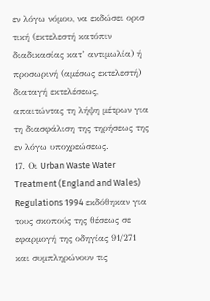εν λόγω νόμου, να εκδώσει ορισ τική (εκτελεστή κατόπιν διαδικασίας κατ’ αντιμωλία) ή προσωρινή (αμέσως εκτελεστή) διαταγή εκτελέσεως, απαιτώντας τη λήψη μέτρων για τη διασφάλιση της τηρήσεως της εν λόγω υποχρεώσεως.
17. Οι Urban Waste Water Treatment (England and Wales) Regulations 1994 εκδόθηκαν για τους σκοπούς της θέσεως σε εφαρμογή της οδηγίας 91/271 και συμπληρώνουν τις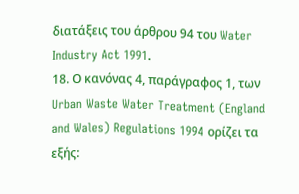διατάξεις του άρθρου 94 του Water Industry Act 1991.
18. Ο κανόνας 4, παράγραφος 1, των Urban Waste Water Treatment (England and Wales) Regulations 1994 ορίζει τα εξής: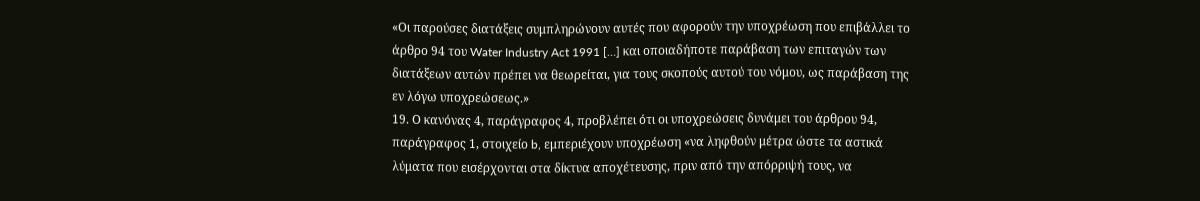«Οι παρούσες διατάξεις συμπληρώνουν αυτές που αφορούν την υποχρέωση που επιβάλλει το άρθρο 94 του Water Industry Act 1991 […] και οποιαδήποτε παράβαση των επιταγών των διατάξεων αυτών πρέπει να θεωρείται, για τους σκοπούς αυτού του νόμου, ως παράβαση της εν λόγω υποχρεώσεως.»
19. Ο κανόνας 4, παράγραφος 4, προβλέπει ότι οι υποχρεώσεις δυνάμει του άρθρου 94, παράγραφος 1, στοιχείο b, εμπεριέχουν υποχρέωση «να ληφθούν μέτρα ώστε τα αστικά λύματα που εισέρχονται στα δίκτυα αποχέτευσης, πριν από την απόρριψή τους, να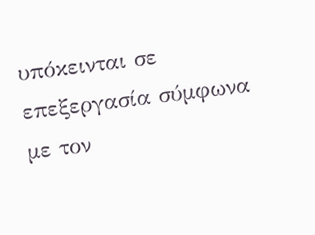υπόκεινται σε επεξεργασία σύμφωνα με τον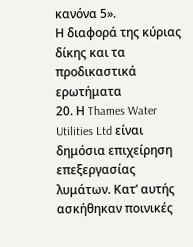κανόνα 5».
Η διαφορά της κύριας δίκης και τα προδικαστικά ερωτήματα
20. Η Thames Water Utilities Ltd είναι δημόσια επιχείρηση επεξεργασίας λυμάτων. Κατ’ αυτής ασκήθηκαν ποινικές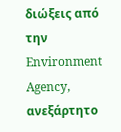διώξεις από την Environment Agency, ανεξάρτητο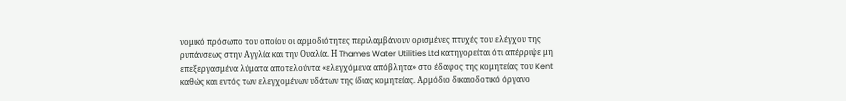νομικό πρόσωπο του οποίου οι αρμοδιότητες περιλαμβάνουν ορισμένες πτυχές του ελέγχου της ρυπάνσεως στην Αγγλία και την Ουαλία. Η Thames Water Utilities Ltd κατηγορείται ότι απέρριψε μη επεξεργασμένα λύματα αποτελούντα «ελεγχόμενα απόβλητα» στο έδαφος της κομητείας του Kent καθώς και εντός των ελεγχομένων υδάτων της ίδιας κομητείας. Αρμόδιο δικαιοδοτικό όργανο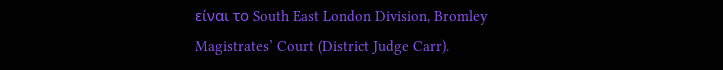είναι το South East London Division, Bromley Magistrates’ Court (District Judge Carr).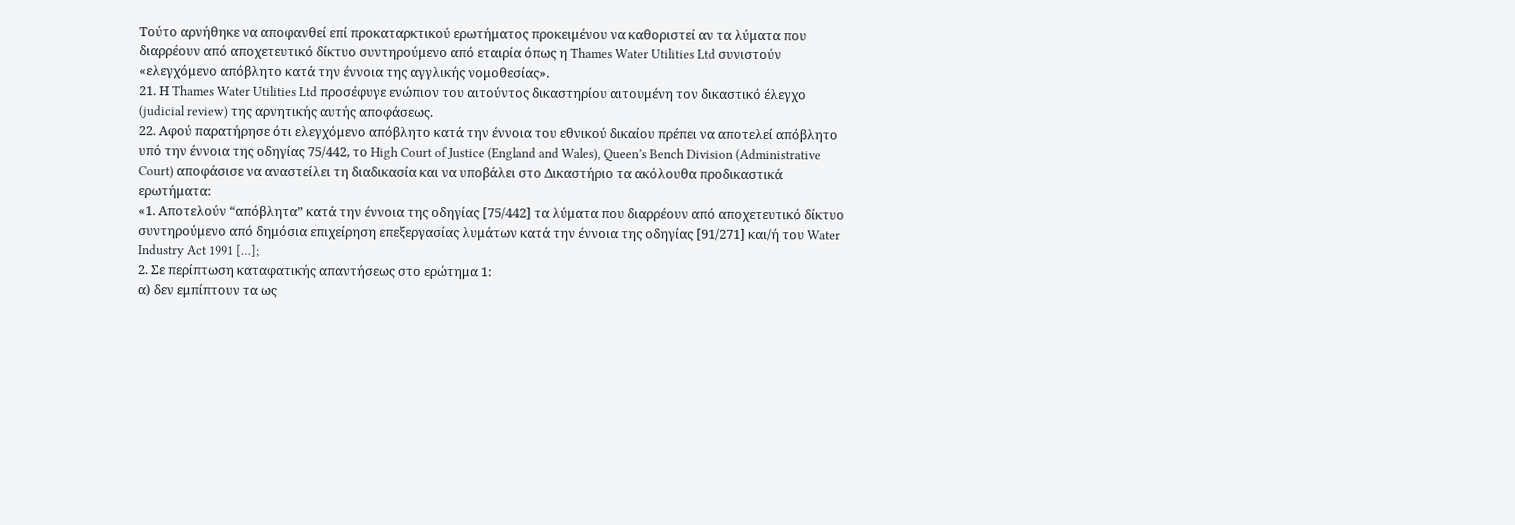Τούτο αρνήθηκε να αποφανθεί επί προκαταρκτικού ερωτήματος προκειμένου να καθοριστεί αν τα λύματα που διαρρέουν από αποχετευτικό δίκτυο συντηρούμενο από εταιρία όπως η Thames Water Utilities Ltd συνιστούν «ελεγχόμενο απόβλητο κατά την έννοια της αγγλικής νομοθεσίας».
21. Η Thames Water Utilities Ltd προσέφυγε ενώπιον του αιτούντος δικαστηρίου αιτουμένη τον δικαστικό έλεγχο (judicial review) της αρνητικής αυτής αποφάσεως.
22. Αφού παρατήρησε ότι ελεγχόμενο απόβλητο κατά την έννοια του εθνικού δικαίου πρέπει να αποτελεί απόβλητο υπό την έννοια της οδηγίας 75/442, το High Court of Justice (England and Wales), Queen’s Bench Division (Administrative Court) αποφάσισε να αναστείλει τη διαδικασία και να υποβάλει στο Δικαστήριο τα ακόλουθα προδικαστικά ερωτήματα:
«1. Αποτελούν “απόβλητα” κατά την έννοια της οδηγίας [75/442] τα λύματα που διαρρέουν από αποχετευτικό δίκτυο συντηρούμενο από δημόσια επιχείρηση επεξεργασίας λυμάτων κατά την έννοια της οδηγίας [91/271] και/ή του Water Industry Act 1991 […];
2. Σε περίπτωση καταφατικής απαντήσεως στο ερώτημα 1:
α) δεν εμπίπτουν τα ως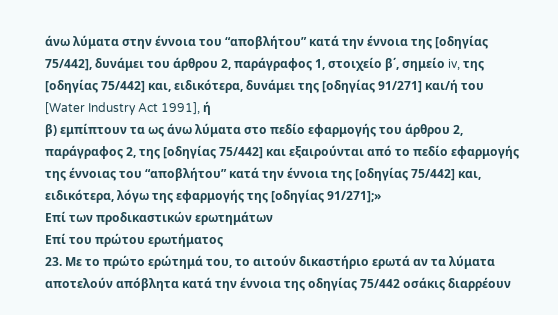άνω λύματα στην έννοια του “αποβλήτου” κατά την έννοια της [οδηγίας 75/442], δυνάμει του άρθρου 2, παράγραφος 1, στοιχείο β΄, σημείο iv, της [οδηγίας 75/442] και, ειδικότερα, δυνάμει της [οδηγίας 91/271] και/ή του [Water Industry Act 1991], ή
β) εμπίπτουν τα ως άνω λύματα στο πεδίο εφαρμογής του άρθρου 2, παράγραφος 2, της [οδηγίας 75/442] και εξαιρούνται από το πεδίο εφαρμογής της έννοιας του “αποβλήτου” κατά την έννοια της [οδηγίας 75/442] και, ειδικότερα, λόγω της εφαρμογής της [οδηγίας 91/271];»
Επί των προδικαστικών ερωτημάτων
Επί του πρώτου ερωτήματος
23. Με το πρώτο ερώτημά του, το αιτούν δικαστήριο ερωτά αν τα λύματα αποτελούν απόβλητα κατά την έννοια της οδηγίας 75/442 οσάκις διαρρέουν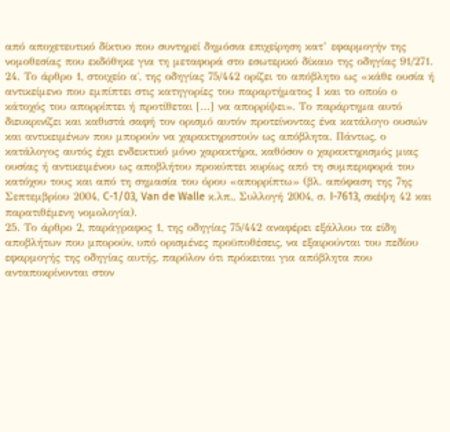από αποχετευτικό δίκτυο που συντηρεί δημόσια επιχείρηση κατ’ εφαρμογήν της νομοθεσίας που εκδόθηκε για τη μεταφορά στο εσωτερικό δίκαιο της οδηγίας 91/271.
24. Το άρθρο 1, στοιχείο α΄, της οδηγίας 75/442 ορίζει το απόβλητο ως «κάθε ουσία ή αντικείμενο που εμπίπτει στις κατηγορίες του παραρτήματος Ι και το οποίο ο κάτοχός του απορρίπτει ή προτίθεται […] να απορρίψει». Το παράρτημα αυτό διευκρινίζει και καθιστά σαφή τον ορισμό αυτόν προτείνοντας ένα κατάλογο ουσιών και αντικειμένων που μπορούν να χαρακτηριστούν ως απόβλητα. Πάντως, ο κατάλογος αυτός έχει ενδεικτικό μόνο χαρακτήρα, καθόσον ο χαρακτηρισμός μιας ουσίας ή αντικειμένου ως αποβλήτου προκύπτει κυρίως από τη συμπεριφορά του κατόχου τους και από τη σημασία του όρου «απορρίπτω» (βλ. απόφαση της 7ης Σεπτεμβρίου 2004, C-1/03, Van de Walle κ.λπ., Συλλογή 2004, σ. I-7613, σκέψη 42 και παρατιθέμενη νομολογία).
25. Το άρθρο 2, παράγραφος 1, της οδηγίας 75/442 αναφέρει εξάλλου τα είδη αποβλήτων που μπορούν, υπό ορισμένες προϋποθέσεις, να εξαιρούνται του πεδίου εφαρμογής της οδηγίας αυτής, παρόλον ότι πρόκειται για απόβλητα που ανταποκρίνονται στον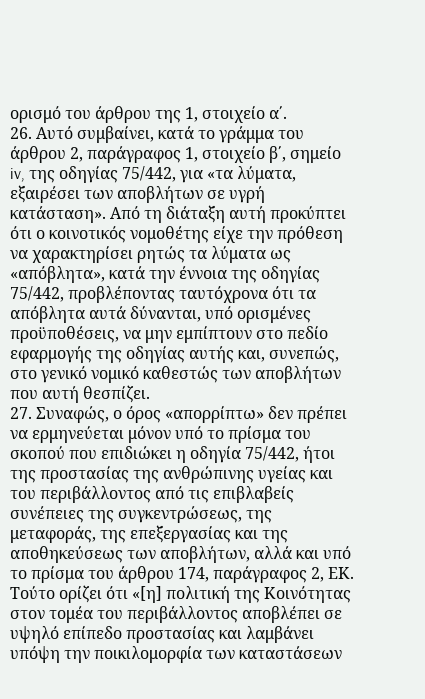ορισμό του άρθρου της 1, στοιχείο α΄.
26. Αυτό συμβαίνει, κατά το γράμμα του άρθρου 2, παράγραφος 1, στοιχείο β΄, σημείο iv, της οδηγίας 75/442, για «τα λύματα, εξαιρέσει των αποβλήτων σε υγρή κατάσταση». Από τη διάταξη αυτή προκύπτει ότι ο κοινοτικός νομοθέτης είχε την πρόθεση να χαρακτηρίσει ρητώς τα λύματα ως «απόβλητα», κατά την έννοια της οδηγίας 75/442, προβλέποντας ταυτόχρονα ότι τα απόβλητα αυτά δύνανται, υπό ορισμένες προϋποθέσεις, να μην εμπίπτουν στο πεδίο εφαρμογής της οδηγίας αυτής και, συνεπώς, στο γενικό νομικό καθεστώς των αποβλήτων που αυτή θεσπίζει.
27. Συναφώς, ο όρος «απορρίπτω» δεν πρέπει να ερμηνεύεται μόνον υπό το πρίσμα του σκοπού που επιδιώκει η οδηγία 75/442, ήτοι της προστασίας της ανθρώπινης υγείας και του περιβάλλοντος από τις επιβλαβείς συνέπειες της συγκεντρώσεως, της μεταφοράς, της επεξεργασίας και της αποθηκεύσεως των αποβλήτων, αλλά και υπό το πρίσμα του άρθρου 174, παράγραφος 2, ΕΚ. Τούτο ορίζει ότι «[η] πολιτική της Κοινότητας στον τομέα του περιβάλλοντος αποβλέπει σε υψηλό επίπεδο προστασίας και λαμβάνει υπόψη την ποικιλομορφία των καταστάσεων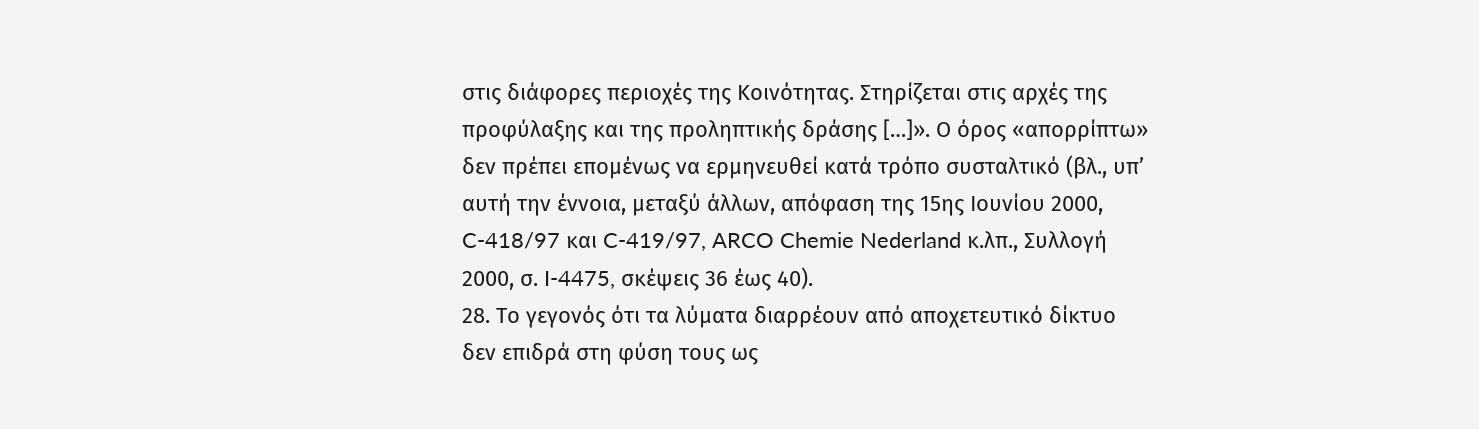στις διάφορες περιοχές της Κοινότητας. Στηρίζεται στις αρχές της προφύλαξης και της προληπτικής δράσης […]». Ο όρος «απορρίπτω» δεν πρέπει επομένως να ερμηνευθεί κατά τρόπο συσταλτικό (βλ., υπ’ αυτή την έννοια, μεταξύ άλλων, απόφαση της 15ης Ιουνίου 2000, C-418/97 και C-419/97, ARCO Chemie Nederland κ.λπ., Συλλογή 2000, σ. I-4475, σκέψεις 36 έως 40).
28. Το γεγονός ότι τα λύματα διαρρέουν από αποχετευτικό δίκτυο δεν επιδρά στη φύση τους ως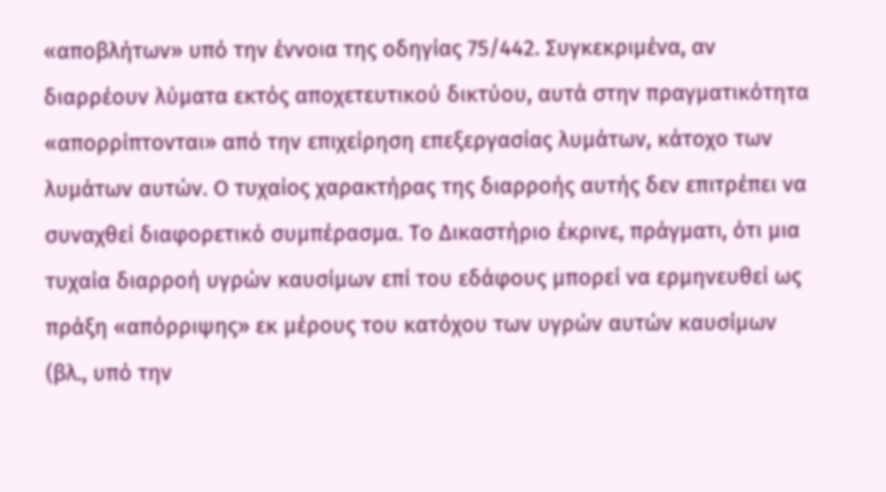«αποβλήτων» υπό την έννοια της οδηγίας 75/442. Συγκεκριμένα, αν διαρρέουν λύματα εκτός αποχετευτικού δικτύου, αυτά στην πραγματικότητα «απορρίπτονται» από την επιχείρηση επεξεργασίας λυμάτων, κάτοχο των λυμάτων αυτών. Ο τυχαίος χαρακτήρας της διαρροής αυτής δεν επιτρέπει να συναχθεί διαφορετικό συμπέρασμα. Το Δικαστήριο έκρινε, πράγματι, ότι μια τυχαία διαρροή υγρών καυσίμων επί του εδάφους μπορεί να ερμηνευθεί ως πράξη «απόρριψης» εκ μέρους του κατόχου των υγρών αυτών καυσίμων (βλ., υπό την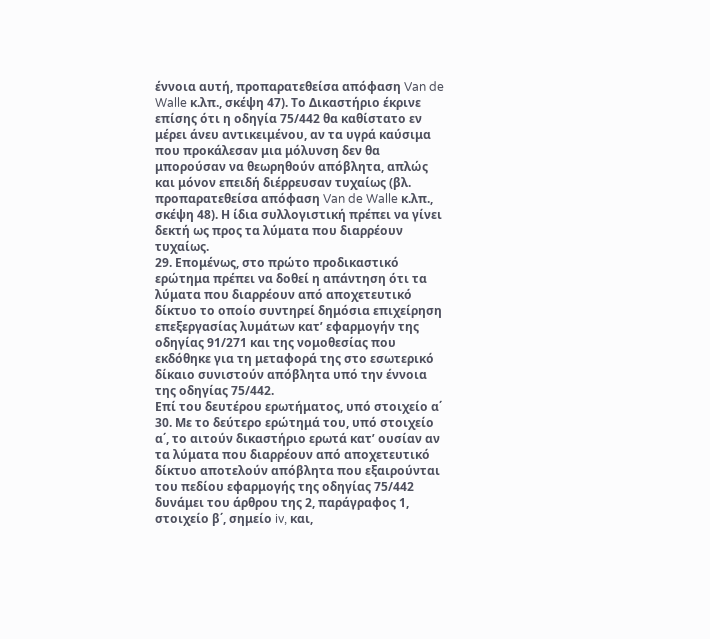έννοια αυτή, προπαρατεθείσα απόφαση Van de Walle κ.λπ., σκέψη 47). Το Δικαστήριο έκρινε επίσης ότι η οδηγία 75/442 θα καθίστατο εν μέρει άνευ αντικειμένου, αν τα υγρά καύσιμα που προκάλεσαν μια μόλυνση δεν θα μπορούσαν να θεωρηθούν απόβλητα, απλώς και μόνον επειδή διέρρευσαν τυχαίως (βλ. προπαρατεθείσα απόφαση Van de Walle κ.λπ., σκέψη 48). Η ίδια συλλογιστική πρέπει να γίνει δεκτή ως προς τα λύματα που διαρρέουν τυχαίως.
29. Επομένως, στο πρώτο προδικαστικό ερώτημα πρέπει να δοθεί η απάντηση ότι τα λύματα που διαρρέουν από αποχετευτικό δίκτυο το οποίο συντηρεί δημόσια επιχείρηση επεξεργασίας λυμάτων κατ’ εφαρμογήν της οδηγίας 91/271 και της νομοθεσίας που εκδόθηκε για τη μεταφορά της στο εσωτερικό δίκαιο συνιστούν απόβλητα υπό την έννοια της οδηγίας 75/442.
Επί του δευτέρου ερωτήματος, υπό στοιχείο α΄
30. Με το δεύτερο ερώτημά του, υπό στοιχείο α΄, το αιτούν δικαστήριο ερωτά κατ’ ουσίαν αν τα λύματα που διαρρέουν από αποχετευτικό δίκτυο αποτελούν απόβλητα που εξαιρούνται του πεδίου εφαρμογής της οδηγίας 75/442 δυνάμει του άρθρου της 2, παράγραφος 1, στοιχείο β΄, σημείο iv, και,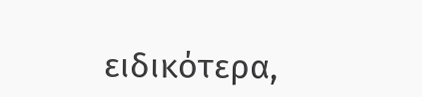ειδικότερα,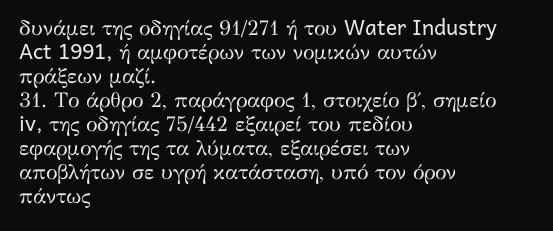δυνάμει της οδηγίας 91/271 ή του Water Industry Act 1991, ή αμφοτέρων των νομικών αυτών πράξεων μαζί.
31. Το άρθρο 2, παράγραφος 1, στοιχείο β΄, σημείο iv, της οδηγίας 75/442 εξαιρεί του πεδίου εφαρμογής της τα λύματα, εξαιρέσει των αποβλήτων σε υγρή κατάσταση, υπό τον όρον πάντως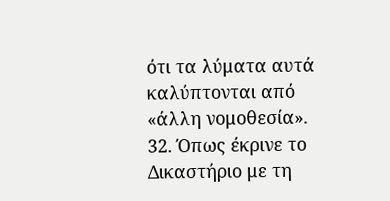ότι τα λύματα αυτά καλύπτονται από «άλλη νομοθεσία».
32. Όπως έκρινε το Δικαστήριο με τη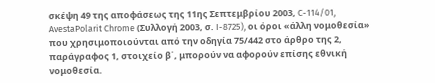σκέψη 49 της αποφάσεως της 11ης Σεπτεμβρίου 2003, C-114/01, AvestaPolarit Chrome (Συλλογή 2003, σ. I-8725), οι όροι «άλλη νομοθεσία» που χρησιμοποιούνται από την οδηγία 75/442 στο άρθρο της 2, παράγραφος 1, στοιχείο β΄, μπορούν να αφορούν επίσης εθνική νομοθεσία.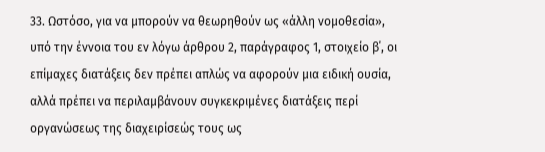33. Ωστόσο, για να μπορούν να θεωρηθούν ως «άλλη νομοθεσία», υπό την έννοια του εν λόγω άρθρου 2, παράγραφος 1, στοιχείο β΄, οι επίμαχες διατάξεις δεν πρέπει απλώς να αφορούν μια ειδική ουσία, αλλά πρέπει να περιλαμβάνουν συγκεκριμένες διατάξεις περί οργανώσεως της διαχειρίσεώς τους ως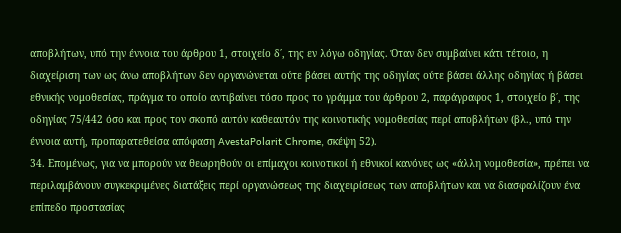αποβλήτων, υπό την έννοια του άρθρου 1, στοιχείο δ΄, της εν λόγω οδηγίας. Όταν δεν συμβαίνει κάτι τέτοιο, η διαχείριση των ως άνω αποβλήτων δεν οργανώνεται ούτε βάσει αυτής της οδηγίας ούτε βάσει άλλης οδηγίας ή βάσει εθνικής νομοθεσίας, πράγμα το οποίο αντιβαίνει τόσο προς το γράμμα του άρθρου 2, παράγραφος 1, στοιχείο β΄, της οδηγίας 75/442 όσο και προς τον σκοπό αυτόν καθεαυτόν της κοινοτικής νομοθεσίας περί αποβλήτων (βλ., υπό την έννοια αυτή, προπαρατεθείσα απόφαση AvestaPolarit Chrome, σκέψη 52).
34. Επομένως, για να μπορούν να θεωρηθούν οι επίμαχοι κοινοτικοί ή εθνικοί κανόνες ως «άλλη νομοθεσία», πρέπει να περιλαμβάνουν συγκεκριμένες διατάξεις περί οργανώσεως της διαχειρίσεως των αποβλήτων και να διασφαλίζουν ένα επίπεδο προστασίας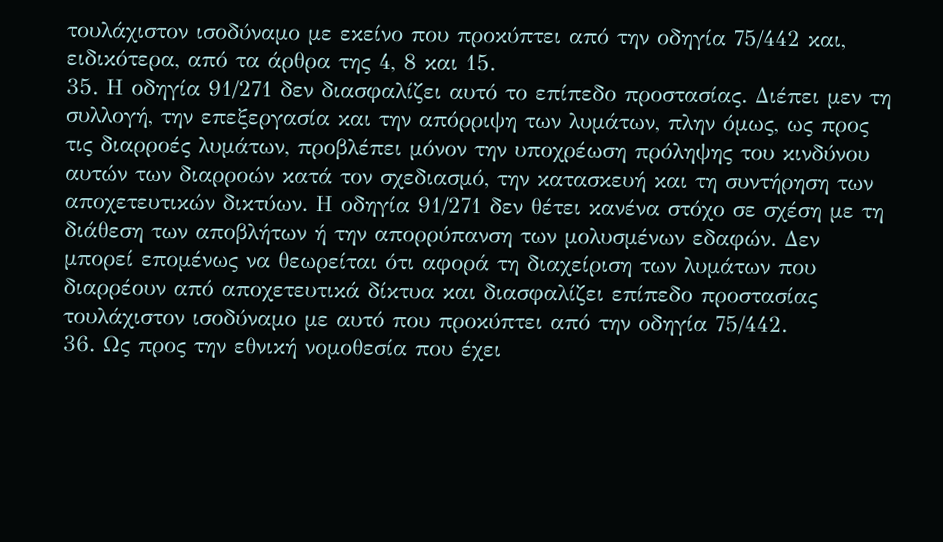τουλάχιστον ισοδύναμο με εκείνο που προκύπτει από την οδηγία 75/442 και, ειδικότερα, από τα άρθρα της 4, 8 και 15.
35. Η οδηγία 91/271 δεν διασφαλίζει αυτό το επίπεδο προστασίας. Διέπει μεν τη συλλογή, την επεξεργασία και την απόρριψη των λυμάτων, πλην όμως, ως προς τις διαρροές λυμάτων, προβλέπει μόνον την υποχρέωση πρόληψης του κινδύνου αυτών των διαρροών κατά τον σχεδιασμό, την κατασκευή και τη συντήρηση των αποχετευτικών δικτύων. Η οδηγία 91/271 δεν θέτει κανένα στόχο σε σχέση με τη διάθεση των αποβλήτων ή την απορρύπανση των μολυσμένων εδαφών. Δεν μπορεί επομένως να θεωρείται ότι αφορά τη διαχείριση των λυμάτων που διαρρέουν από αποχετευτικά δίκτυα και διασφαλίζει επίπεδο προστασίας τουλάχιστον ισοδύναμο με αυτό που προκύπτει από την οδηγία 75/442.
36. Ως προς την εθνική νομοθεσία που έχει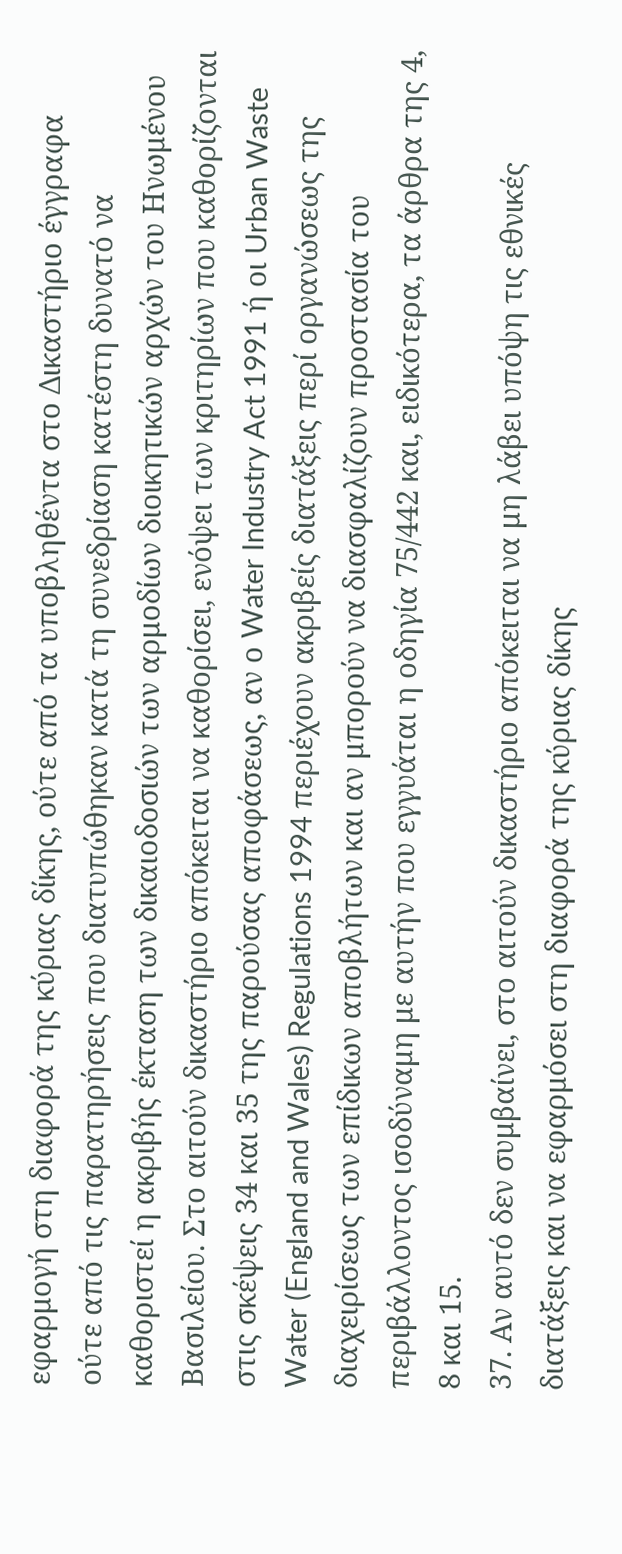εφαρμογή στη διαφορά της κύριας δίκης, ούτε από τα υποβληθέντα στο Δικαστήριο έγγραφα ούτε από τις παρατηρήσεις που διατυπώθηκαν κατά τη συνεδρίαση κατέστη δυνατό να καθοριστεί η ακριβής έκταση των δικαιοδοσιών των αρμοδίων διοικητικών αρχών του Ηνωμένου Βασιλείου. Στο αιτούν δικαστήριο απόκειται να καθορίσει, ενόψει των κριτηρίων που καθορίζονται στις σκέψεις 34 και 35 της παρούσας αποφάσεως, αν ο Water Industry Act 1991 ή οι Urban Waste Water (England and Wales) Regulations 1994 περιέχουν ακριβείς διατάξεις περί οργανώσεως της διαχειρίσεως των επίδικων αποβλήτων και αν μπορούν να διασφαλίζουν προστασία του περιβάλλοντος ισοδύναμη με αυτήν που εγγυάται η οδηγία 75/442 και, ειδικότερα, τα άρθρα της 4, 8 και 15.
37. Αν αυτό δεν συμβαίνει, στο αιτούν δικαστήριο απόκειται να μη λάβει υπόψη τις εθνικές διατάξεις και να εφαρμόσει στη διαφορά της κύριας δίκης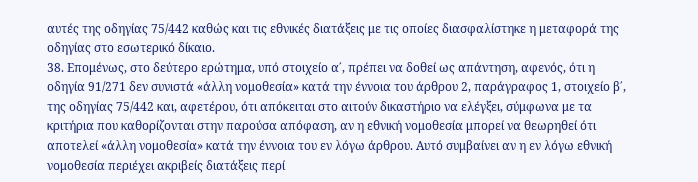αυτές της οδηγίας 75/442 καθώς και τις εθνικές διατάξεις με τις οποίες διασφαλίστηκε η μεταφορά της οδηγίας στο εσωτερικό δίκαιο.
38. Επομένως, στο δεύτερο ερώτημα, υπό στοιχείο α΄, πρέπει να δοθεί ως απάντηση, αφενός, ότι η οδηγία 91/271 δεν συνιστά «άλλη νομοθεσία» κατά την έννοια του άρθρου 2, παράγραφος 1, στοιχείο β΄, της οδηγίας 75/442 και, αφετέρου, ότι απόκειται στο αιτούν δικαστήριο να ελέγξει, σύμφωνα με τα κριτήρια που καθορίζονται στην παρούσα απόφαση, αν η εθνική νομοθεσία μπορεί να θεωρηθεί ότι αποτελεί «άλλη νομοθεσία» κατά την έννοια του εν λόγω άρθρου. Αυτό συμβαίνει αν η εν λόγω εθνική νομοθεσία περιέχει ακριβείς διατάξεις περί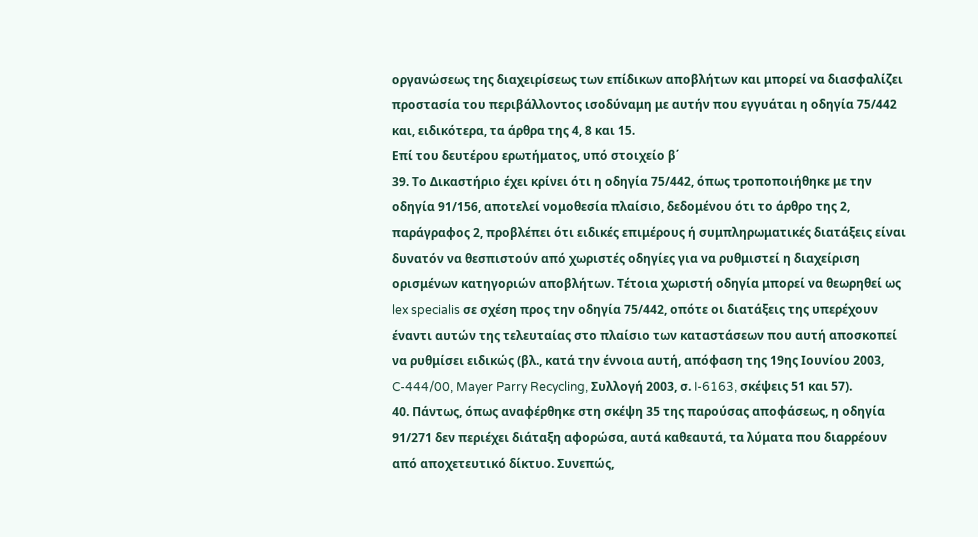οργανώσεως της διαχειρίσεως των επίδικων αποβλήτων και μπορεί να διασφαλίζει προστασία του περιβάλλοντος ισοδύναμη με αυτήν που εγγυάται η οδηγία 75/442 και, ειδικότερα, τα άρθρα της 4, 8 και 15.
Επί του δευτέρου ερωτήματος, υπό στοιχείο β΄
39. Το Δικαστήριο έχει κρίνει ότι η οδηγία 75/442, όπως τροποποιήθηκε με την οδηγία 91/156, αποτελεί νομοθεσία πλαίσιο, δεδομένου ότι το άρθρο της 2, παράγραφος 2, προβλέπει ότι ειδικές επιμέρους ή συμπληρωματικές διατάξεις είναι δυνατόν να θεσπιστούν από χωριστές οδηγίες για να ρυθμιστεί η διαχείριση ορισμένων κατηγοριών αποβλήτων. Τέτοια χωριστή οδηγία μπορεί να θεωρηθεί ως lex specialis σε σχέση προς την οδηγία 75/442, οπότε οι διατάξεις της υπερέχουν έναντι αυτών της τελευταίας στο πλαίσιο των καταστάσεων που αυτή αποσκοπεί να ρυθμίσει ειδικώς (βλ., κατά την έννοια αυτή, απόφαση της 19ης Ιουνίου 2003, C-444/00, Mayer Parry Recycling, Συλλογή 2003, σ. I-6163, σκέψεις 51 και 57).
40. Πάντως, όπως αναφέρθηκε στη σκέψη 35 της παρούσας αποφάσεως, η οδηγία 91/271 δεν περιέχει διάταξη αφορώσα, αυτά καθεαυτά, τα λύματα που διαρρέουν από αποχετευτικό δίκτυο. Συνεπώς,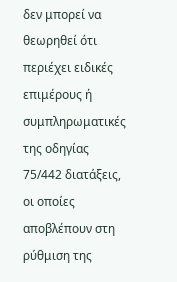δεν μπορεί να θεωρηθεί ότι περιέχει ειδικές επιμέρους ή συμπληρωματικές της οδηγίας 75/442 διατάξεις, οι οποίες αποβλέπουν στη ρύθμιση της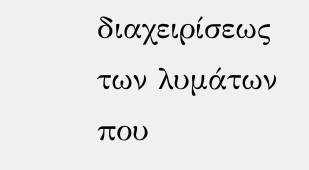διαχειρίσεως των λυμάτων που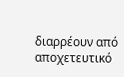διαρρέουν από αποχετευτικό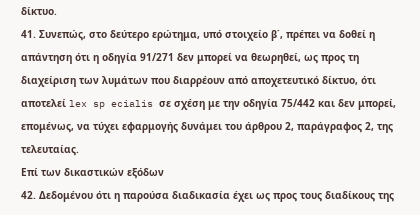δίκτυο.
41. Συνεπώς, στο δεύτερο ερώτημα, υπό στοιχείο β΄, πρέπει να δοθεί η απάντηση ότι η οδηγία 91/271 δεν μπορεί να θεωρηθεί, ως προς τη διαχείριση των λυμάτων που διαρρέουν από αποχετευτικό δίκτυο, ότι αποτελεί lex sp ecialis σε σχέση με την οδηγία 75/442 και δεν μπορεί, επομένως, να τύχει εφαρμογής δυνάμει του άρθρου 2, παράγραφος 2, της τελευταίας.
Επί των δικαστικών εξόδων
42. Δεδομένου ότι η παρούσα διαδικασία έχει ως προς τους διαδίκους της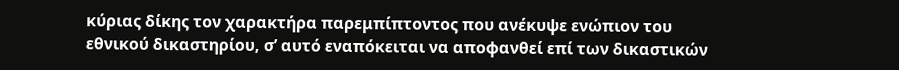κύριας δίκης τον χαρακτήρα παρεμπίπτοντος που ανέκυψε ενώπιον του εθνικού δικαστηρίου, σ’ αυτό εναπόκειται να αποφανθεί επί των δικαστικών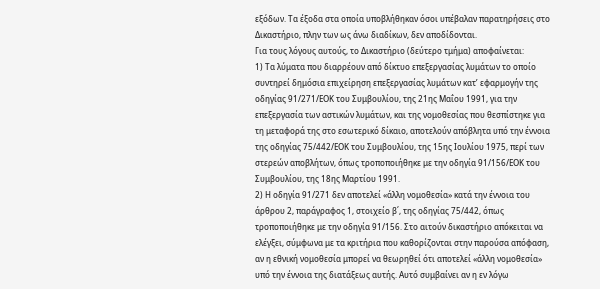εξόδων. Τα έξοδα στα οποία υποβλήθηκαν όσοι υπέβαλαν παρατηρήσεις στο Δικαστήριο, πλην των ως άνω διαδίκων, δεν αποδίδονται.
Για τους λόγους αυτούς, το Δικαστήριο (δεύτερο τμήμα) αποφαίνεται:
1) Τα λύματα που διαρρέουν από δίκτυο επεξεργασίας λυμάτων το οποίο συντηρεί δημόσια επιχείρηση επεξεργασίας λυμάτων κατ’ εφαρμογήν της οδηγίας 91/271/ΕΟΚ του Συμβουλίου, της 21ης Μαΐου 1991, για την επεξεργασία των αστικών λυμάτων, και της νομοθεσίας που θεσπίστηκε για τη μεταφορά της στο εσωτερικό δίκαιο, αποτελούν απόβλητα υπό την έννοια της οδηγίας 75/442/ΕΟΚ του Συμβουλίου, της 15ης Ιουλίου 1975, περί των στερεών αποβλήτων, όπως τροποποιήθηκε με την οδηγία 91/156/ΕΟΚ του Συμβουλίου, της 18ης Μαρτίου 1991.
2) Η οδηγία 91/271 δεν αποτελεί «άλλη νομοθεσία» κατά την έννοια του άρθρου 2, παράγραφος 1, στοιχείο β΄, της οδηγίας 75/442, όπως τροποποιήθηκε με την οδηγία 91/156. Στο αιτούν δικαστήριο απόκειται να ελέγξει, σύμφωνα με τα κριτήρια που καθορίζονται στην παρούσα απόφαση, αν η εθνική νομοθεσία μπορεί να θεωρηθεί ότι αποτελεί «άλλη νομοθεσία» υπό την έννοια της διατάξεως αυτής. Αυτό συμβαίνει αν η εν λόγω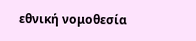εθνική νομοθεσία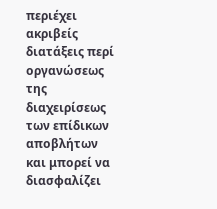περιέχει ακριβείς διατάξεις περί οργανώσεως της διαχειρίσεως των επίδικων αποβλήτων και μπορεί να διασφαλίζει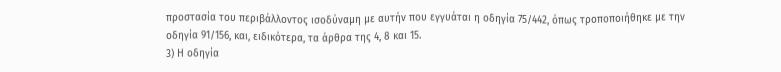προστασία του περιβάλλοντος ισοδύναμη με αυτήν που εγγυάται η οδηγία 75/442, όπως τροποποιήθηκε με την οδηγία 91/156, και, ειδικότερα, τα άρθρα της 4, 8 και 15.
3) Η οδηγία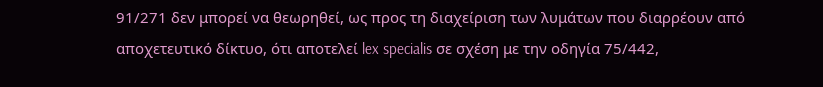91/271 δεν μπορεί να θεωρηθεί, ως προς τη διαχείριση των λυμάτων που διαρρέουν από αποχετευτικό δίκτυο, ότι αποτελεί lex specialis σε σχέση με την οδηγία 75/442,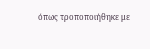όπως τροποποιήθηκε με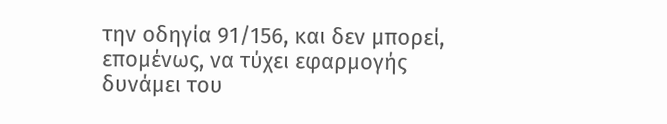την οδηγία 91/156, και δεν μπορεί, επομένως, να τύχει εφαρμογής δυνάμει του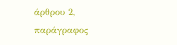άρθρου 2, παράγραφος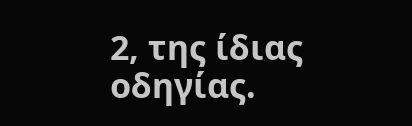2, της ίδιας οδηγίας.